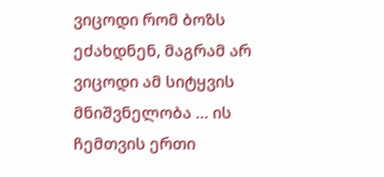ვიცოდი რომ ბოზს ეძახდნენ, მაგრამ არ ვიცოდი ამ სიტყვის მნიშვნელობა … ის ჩემთვის ერთი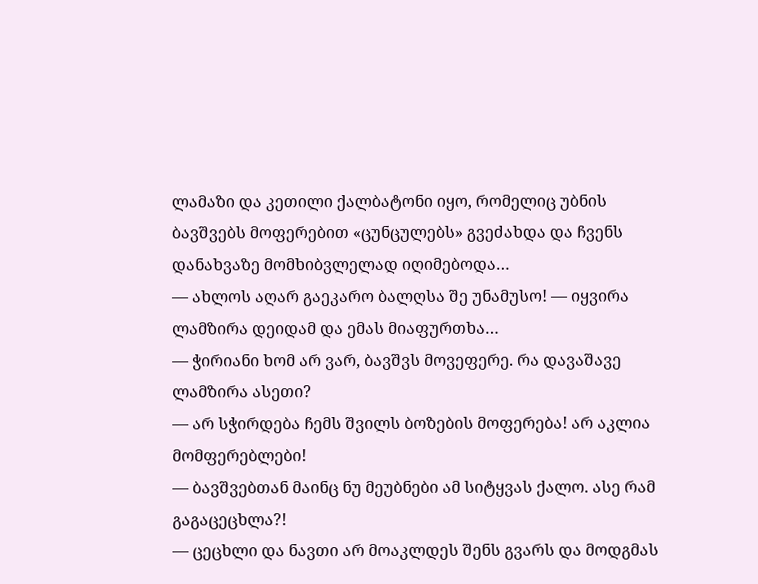ლამაზი და კეთილი ქალბატონი იყო, რომელიც უბნის ბავშვებს მოფერებით «ცუნცულებს» გვეძახდა და ჩვენს დანახვაზე მომხიბვლელად იღიმებოდა…
— ახლოს აღარ გაეკარო ბალღსა შე უნამუსო! — იყვირა ლამზირა დეიდამ და ემას მიაფურთხა…
— ჭირიანი ხომ არ ვარ, ბავშვს მოვეფერე. რა დავაშავე ლამზირა ასეთი?
— არ სჭირდება ჩემს შვილს ბოზების მოფერება! არ აკლია მომფერებლები!
— ბავშვებთან მაინც ნუ მეუბნები ამ სიტყვას ქალო. ასე რამ გაგაცეცხლა?!
— ცეცხლი და ნავთი არ მოაკლდეს შენს გვარს და მოდგმას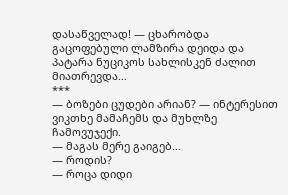დასაწველად! — ცხარობდა გაცოფებული ლამზირა დეიდა და პატარა ნუციკოს სახლისკენ ძალით მიათრევდა…
***
— ბოზები ცუდები არიან? — ინტერესით ვიკთხე მამაჩემს და მუხლზე ჩამოვუჯექი.
— მაგას მერე გაიგებ…
— როდის?
— როცა დიდი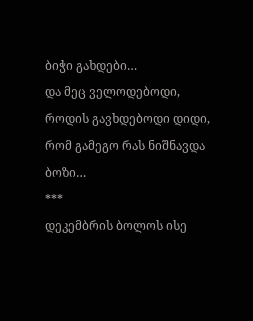ბიჭი გახდები…
და მეც ველოდებოდი, როდის გავხდებოდი დიდი, რომ გამეგო რას ნიშნავდა ბოზი…
***
დეკემბრის ბოლოს ისე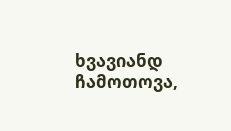ხვავიანდ ჩამოთოვა,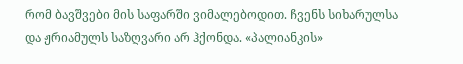რომ ბავშვები მის საფარში ვიმალებოდით. ჩვენს სიხარულსა და ჟრიამულს საზღვარი არ ჰქონდა. «პალიანკის»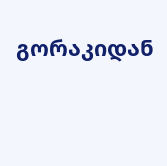გორაკიდან